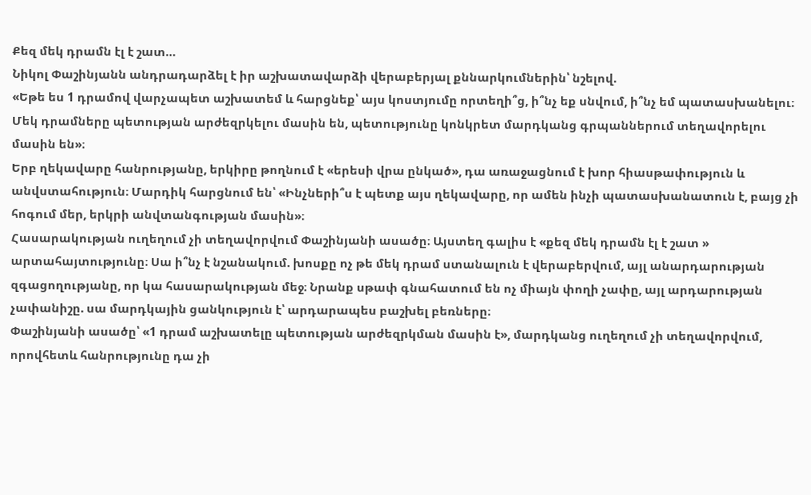Քեզ մեկ դրամն էլ է շատ…
Նիկոլ Փաշինյանն անդրադարձել է իր աշխատավարձի վերաբերյալ քննարկումներին՝ նշելով.
«Եթե ես 1 դրամով վարչապետ աշխատեմ և հարցնեք՝ այս կոստյումը որտեղի՞ց, ի՞նչ եք սնվում, ի՞նչ եմ պատասխանելու։ Մեկ դրամները պետության արժեզրկելու մասին են, պետությունը կոնկրետ մարդկանց գրպաններում տեղավորելու մասին են»։
Երբ ղեկավարը հանրությանը, երկիրը թողնում է «երեսի վրա ընկած», դա առաջացնում է խոր հիասթափություն և անվստահություն։ Մարդիկ հարցնում են՝ «Ինչների՞ս է պետք այս ղեկավարը, որ ամեն ինչի պատասխանատուն է, բայց չի հոգում մեր, երկրի անվտանգության մասին»։
Հասարակության ուղեղում չի տեղավորվում Փաշինյանի ասածը։ Այստեղ գալիս է «քեզ մեկ դրամն էլ է շատ » արտահայտությունը։ Սա ի՞նչ է նշանակում. խոսքը ոչ թե մեկ դրամ ստանալուն է վերաբերվում, այլ անարդարության զգացողությանը, որ կա հասարակության մեջ։ Նրանք սթափ գնահատում են ոչ միայն փողի չափը, այլ արդարության չափանիշը. սա մարդկային ցանկություն է՝ արդարապես բաշխել բեռները։
Փաշինյանի ասածը՝ «1 դրամ աշխատելը պետության արժեզրկման մասին է», մարդկանց ուղեղում չի տեղավորվում, որովհետև հանրությունը դա չի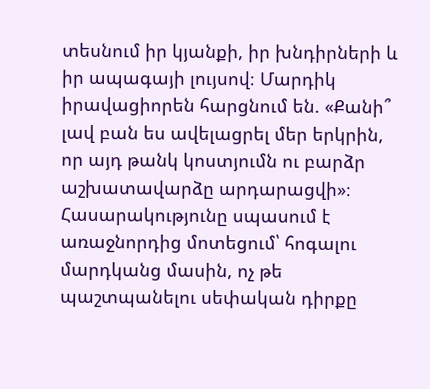տեսնում իր կյանքի, իր խնդիրների և իր ապագայի լույսով։ Մարդիկ իրավացիորեն հարցնում են. «Քանի՞ լավ բան ես ավելացրել մեր երկրին, որ այդ թանկ կոստյումն ու բարձր աշխատավարձը արդարացվի»։
Հասարակությունը սպասում է առաջնորդից մոտեցում՝ հոգալու մարդկանց մասին, ոչ թե պաշտպանելու սեփական դիրքը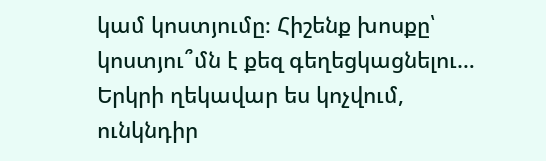կամ կոստյումը։ Հիշենք խոսքը՝ կոստյու՞մն է քեզ գեղեցկացնելու… Երկրի ղեկավար ես կոչվում, ունկնդիր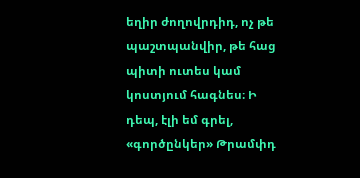եղիր ժողովրդիդ, ոչ թե պաշտպանվիր, թե հաց պիտի ուտես կամ կոստյում հագնես։ Ի դեպ, էլի եմ գրել, «գործընկեր» Թրամփդ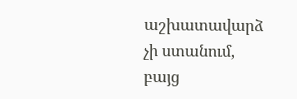աշխատավարձ չի ստանում, բայց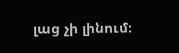լաց չի լինում։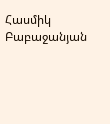Հասմիկ Բաբաջանյան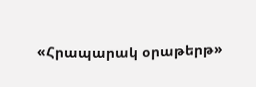«Հրապարակ օրաթերթ»